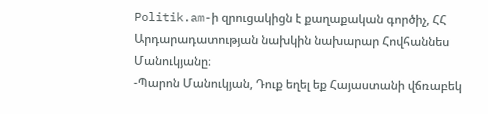Politik.am-ի զրուցակիցն է քաղաքական գործիչ, ՀՀ Արդարադատության նախկին նախարար Հովհաննես Մանուկյանը։
-Պարոն Մանուկյան, Դուք եղել եք Հայաստանի վճռաբեկ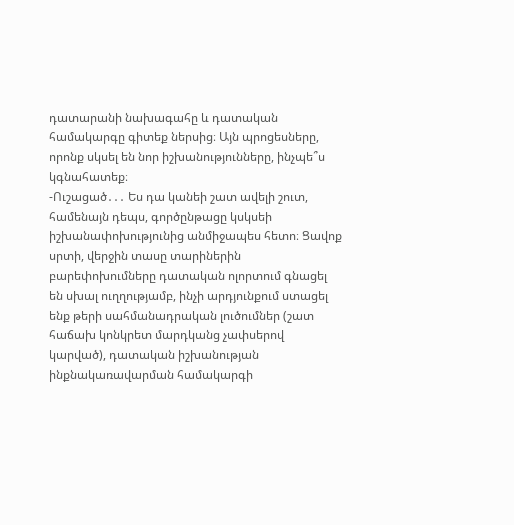դատարանի նախագահը և դատական համակարգը գիտեք ներսից։ Այն պրոցեսները, որոնք սկսել են նոր իշխանությունները, ինչպե՞ս կգնահատեք։
-Ուշացած․․․ Ես դա կանեի շատ ավելի շուտ, համենայն դեպս, գործընթացը կսկսեի իշխանափոխությունից անմիջապես հետո։ Ցավոք սրտի, վերջին տասը տարիներին բարեփոխումները դատական ոլորտում գնացել են սխալ ուղղությամբ, ինչի արդյունքում ստացել ենք թերի սահմանադրական լուծումներ (շատ հաճախ կոնկրետ մարդկանց չափսերով կարված), դատական իշխանության ինքնակառավարման համակարգի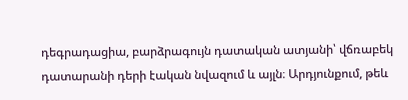դեգրադացիա, բարձրագույն դատական ատյանի՝ վճռաբեկ դատարանի դերի էական նվազում և այլն։ Արդյունքում, թեև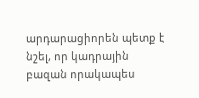արդարացիորեն պետք է նշել, որ կադրային բազան որակապես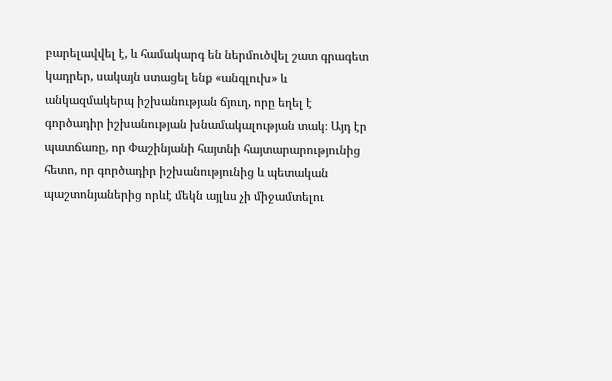բարելավվել է, և համակարգ են ներմուծվել շատ գրագետ կադրեր, սակայն ստացել ենք «անգլուխ» և անկազմակերպ իշխանության ճյուղ, որը եղել է գործադիր իշխանության խնամակալության տակ։ Այդ էր պատճառը, որ Փաշինյանի հայտնի հայտարարությունից հետո, որ գործադիր իշխանությունից և պետական պաշտոնյաներից որևէ մեկն այլևս չի միջամտելու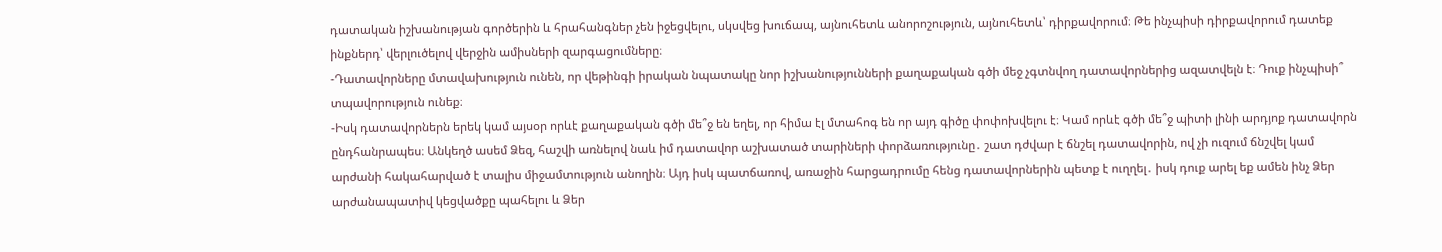դատական իշխանության գործերին և հրահանգներ չեն իջեցվելու, սկսվեց խուճապ, այնուհետև անորոշություն, այնուհետև՝ դիրքավորում։ Թե ինչպիսի դիրքավորում դատեք ինքներդ՝ վերլուծելով վերջին ամիսների զարգացումները։
-Դատավորները մտավախություն ունեն, որ վեթինգի իրական նպատակը նոր իշխանությունների քաղաքական գծի մեջ չգտնվող դատավորներից ազատվելն է։ Դուք ինչպիսի՞ տպավորություն ունեք։
-Իսկ դատավորներն երեկ կամ այսօր որևէ քաղաքական գծի մե՞ջ են եղել, որ հիմա էլ մտահոգ են որ այդ գիծը փոփոխվելու է։ Կամ որևէ գծի մե՞ջ պիտի լինի արդյոք դատավորն ընդհանրապես։ Անկեղծ ասեմ Ձեզ, հաշվի առնելով նաև իմ դատավոր աշխատած տարիների փորձառությունը․ շատ դժվար է ճնշել դատավորին, ով չի ուզում ճնշվել կամ արժանի հակահարված է տալիս միջամտություն անողին։ Այդ իսկ պատճառով, առաջին հարցադրումը հենց դատավորներին պետք է ուղղել․ իսկ դուք արել եք ամեն ինչ Ձեր արժանապատիվ կեցվածքը պահելու և Ձեր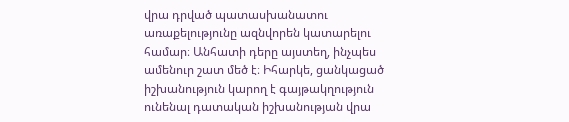վրա դրված պատասխանատու առաքելությունը ազնվորեն կատարելու համար։ Անհատի դերը այստեղ, ինչպես ամենուր շատ մեծ է։ Իհարկե, ցանկացած իշխանություն կարող է գայթակղություն ունենալ դատական իշխանության վրա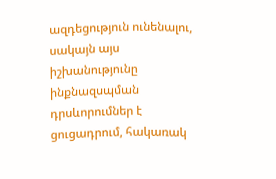ազդեցություն ունենալու, սակայն այս իշխանությունը ինքնազսպման դրսևորումներ է ցուցադրում, հակառակ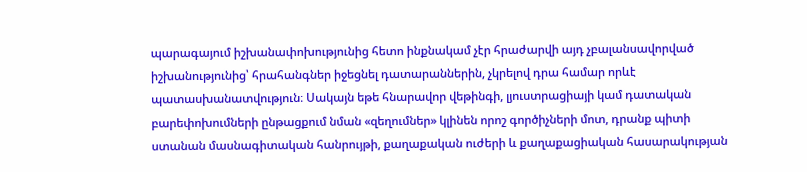պարագայում իշխանափոխությունից հետո ինքնակամ չէր հրաժարվի այդ չբալանսավորված իշխանությունից՝ հրահանգներ իջեցնել դատարաններին, չկրելով դրա համար որևէ պատասխանատվություն։ Սակայն եթե հնարավոր վեթինգի, լյուստրացիայի կամ դատական բարեփոխումների ընթացքում նման «զեղումներ» կլինեն որոշ գործիչների մոտ, դրանք պիտի ստանան մասնագիտական հանրույթի, քաղաքական ուժերի և քաղաքացիական հասարակության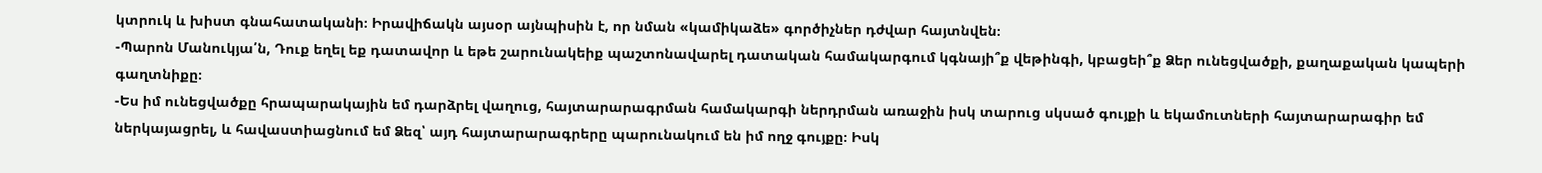կտրուկ և խիստ գնահատականի։ Իրավիճակն այսօր այնպիսին է, որ նման «կամիկաձե» գործիչներ դժվար հայտնվեն։
-Պարոն Մանուկյա՛ն, Դուք եղել եք դատավոր և եթե շարունակեիք պաշտոնավարել դատական համակարգում կգնայի՞ք վեթինգի, կբացեի՞ք Ձեր ունեցվածքի, քաղաքական կապերի գաղտնիքը։
-Ես իմ ունեցվածքը հրապարակային եմ դարձրել վաղուց, հայտարարագրման համակարգի ներդրման առաջին իսկ տարուց սկսած գույքի և եկամուտների հայտարարագիր եմ ներկայացրել, և հավաստիացնում եմ Ձեզ՝ այդ հայտարարագրերը պարունակում են իմ ողջ գույքը։ Իսկ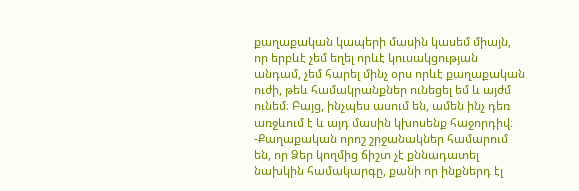քաղաքական կապերի մասին կասեմ միայն, որ երբևէ չեմ եղել որևէ կուսակցության անդամ, չեմ հարել մինչ օրս որևէ քաղաքական ուժի, թեև համակրանքներ ունեցել եմ և այժմ ունեմ։ Բայց, ինչպես ասում են, ամեն ինչ դեռ առջևում է և այդ մասին կխոսենք հաջորդիվ։
-Քաղաքական որոշ շրջանակներ համարում են, որ Ձեր կողմից ճիշտ չէ քննադատել նախկին համակարգը, քանի որ ինքներդ էլ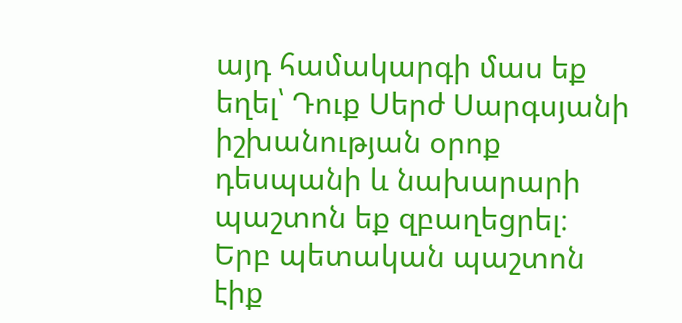այդ համակարգի մաս եք եղել՝ Դուք Սերժ Սարգսյանի իշխանության օրոք դեսպանի և նախարարի պաշտոն եք զբաղեցրել։ Երբ պետական պաշտոն էիք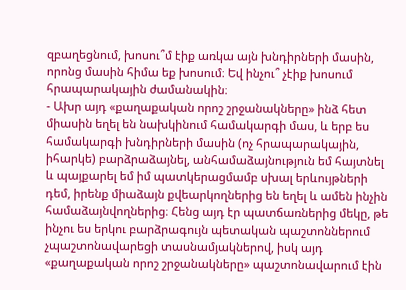զբաղեցնում, խոսու՞մ էիք առկա այն խնդիրների մասին, որոնց մասին հիմա եք խոսում։ Եվ ինչու՞ չէիք խոսում հրապարակային ժամանակին։
- Ախր այդ «քաղաքական որոշ շրջանակները» ինձ հետ միասին եղել են նախկինում համակարգի մաս, և երբ ես համակարգի խնդիրների մասին (ոչ հրապարակային, իհարկե) բարձրաձայնել, անհամաձայնություն եմ հայտնել և պայքարել եմ իմ պատկերացմամբ սխալ երևույթների դեմ, իրենք միաձայն քվեարկողներից են եղել և ամեն ինչին համաձայնվողներից։ Հենց այդ էր պատճառներից մեկը, թե ինչու ես երկու բարձրագույն պետական պաշտոններում չպաշտոնավարեցի տասնամյակներով, իսկ այդ «քաղաքական որոշ շրջանակները» պաշտոնավարում էին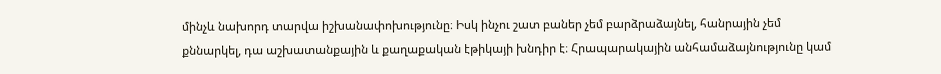մինչև նախորդ տարվա իշխանափոխությունը։ Իսկ ինչու շատ բաներ չեմ բարձրաձայնել, հանրային չեմ քննարկել, դա աշխատանքային և քաղաքական էթիկայի խնդիր է։ Հրապարակային անհամաձայնությունը կամ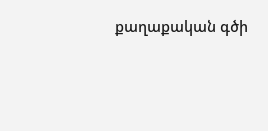քաղաքական գծի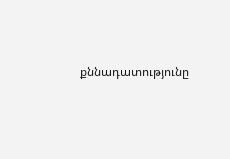քննադատությունը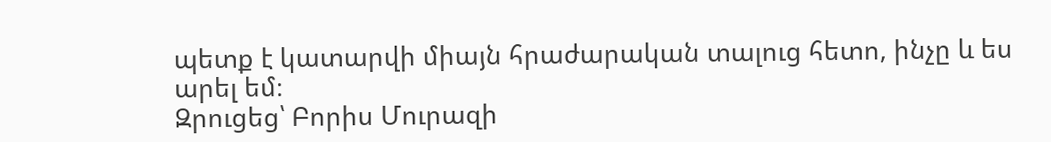պետք է կատարվի միայն հրաժարական տալուց հետո, ինչը և ես արել եմ։
Զրուցեց՝ Բորիս Մուրազի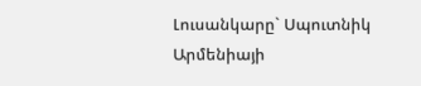Լուսանկարը` Սպուտնիկ Արմենիայի